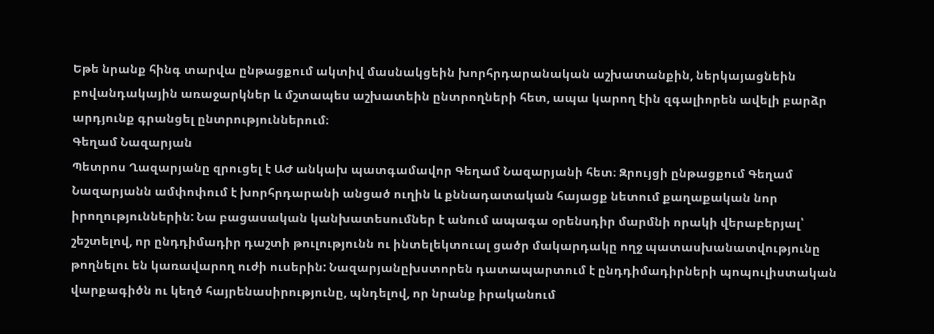Եթե նրանք հինգ տարվա ընթացքում ակտիվ մասնակցեին խորհրդարանական աշխատանքին, ներկայացնեին բովանդակային առաջարկներ և մշտապես աշխատեին ընտրողների հետ, ապա կարող էին զգալիորեն ավելի բարձր արդյունք գրանցել ընտրություններում։
Գեղամ Նազարյան
Պետրոս Ղազարյանը զրուցել է ԱԺ անկախ պատգամավոր Գեղամ Նազարյանի հետ։ Զրույցի ընթացքում Գեղամ Նազարյանն ամփոփում է խորհրդարանի անցած ուղին և քննադատական հայացք նետում քաղաքական նոր իրողություններին: Նա բացասական կանխատեսումներ է անում ապագա օրենսդիր մարմնի որակի վերաբերյալ՝ շեշտելով, որ ընդդիմադիր դաշտի թուլությունն ու ինտելեկտուալ ցածր մակարդակը ողջ պատասխանատվությունը թողնելու են կառավարող ուժի ուսերին: Նազարյանըխստորեն դատապարտում է ընդդիմադիրների պոպուլիստական վարքագիծն ու կեղծ հայրենասիրությունը, պնդելով, որ նրանք իրականում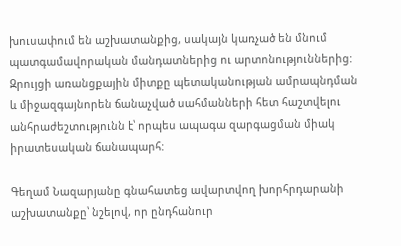խուսափում են աշխատանքից, սակայն կառչած են մնում պատգամավորական մանդատներից ու արտոնություններից: Զրույցի առանցքային միտքը պետականության ամրապնդման և միջազգայնորեն ճանաչված սահմանների հետ հաշտվելու անհրաժեշտությունն է՝ որպես ապագա զարգացման միակ իրատեսական ճանապարհ:

Գեղամ Նազարյանը գնահատեց ավարտվող խորհրդարանի աշխատանքը՝ նշելով, որ ընդհանուր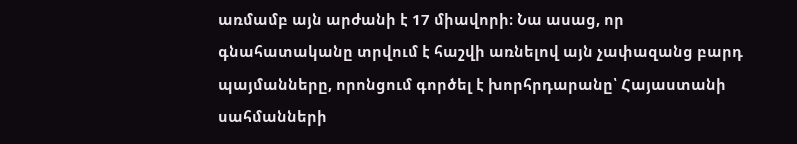առմամբ այն արժանի է 17 միավորի։ Նա ասաց, որ գնահատականը տրվում է հաշվի առնելով այն չափազանց բարդ պայմանները, որոնցում գործել է խորհրդարանը՝ Հայաստանի սահմանների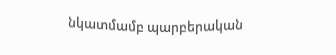նկատմամբ պարբերական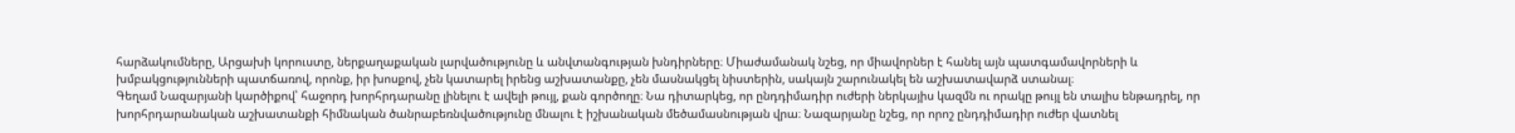հարձակումները, Արցախի կորուստը, ներքաղաքական լարվածությունը և անվտանգության խնդիրները։ Միաժամանակ նշեց, որ միավորներ է հանել այն պատգամավորների և խմբակցությունների պատճառով, որոնք, իր խոսքով, չեն կատարել իրենց աշխատանքը, չեն մասնակցել նիստերին, սակայն շարունակել են աշխատավարձ ստանալ։
Գեղամ Նազարյանի կարծիքով՝ հաջորդ խորհրդարանը լինելու է ավելի թույլ, քան գործողը։ Նա դիտարկեց, որ ընդդիմադիր ուժերի ներկայիս կազմն ու որակը թույլ են տալիս ենթադրել, որ խորհրդարանական աշխատանքի հիմնական ծանրաբեռնվածությունը մնալու է իշխանական մեծամասնության վրա։ Նազարյանը նշեց, որ որոշ ընդդիմադիր ուժեր վատնել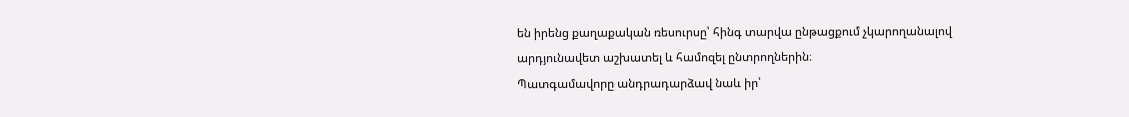են իրենց քաղաքական ռեսուրսը՝ հինգ տարվա ընթացքում չկարողանալով արդյունավետ աշխատել և համոզել ընտրողներին։
Պատգամավորը անդրադարձավ նաև իր՝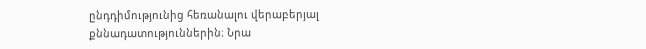ընդդիմությունից հեռանալու վերաբերյալ քննադատություններին։ Նրա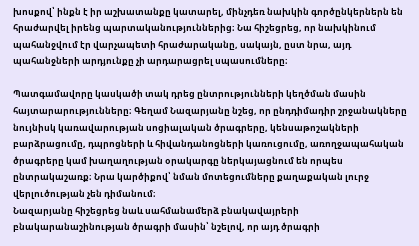խոսքով՝ ինքն է իր աշխատանքը կատարել, մինչդեռ նախկին գործընկերներն են հրաժարվել իրենց պարտականություններից։ Նա հիշեցրեց, որ նախկինում պահանջվում էր վարչապետի հրաժարականը, սակայն, ըստ նրա, այդ պահանջների արդյունքը չի արդարացրել սպասումները։

Պատգամավորը կասկածի տակ դրեց ընտրությունների կեղծման մասին հայտարարությունները։ Գեղամ Նազարյանը նշեց, որ ընդդիմադիր շրջանակները նույնիսկ կառավարության սոցիալական ծրագրերը, կենսաթոշակների բարձրացումը, դպրոցների և հիվանդանոցների կառուցումը, առողջապահական ծրագրերը կամ խաղաղության օրակարգը ներկայացնում են որպես ընտրակաշառք։ Նրա կարծիքով՝ նման մոտեցումները քաղաքական լուրջ վերլուծության չեն դիմանում։
Նազարյանը հիշեցրեց նաև սահմանամերձ բնակավայրերի բնակարանաշինության ծրագրի մասին՝ նշելով, որ այդ ծրագրի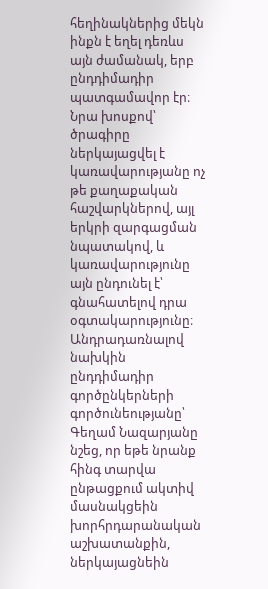հեղինակներից մեկն ինքն է եղել դեռևս այն ժամանակ, երբ ընդդիմադիր պատգամավոր էր։ Նրա խոսքով՝ ծրագիրը ներկայացվել է կառավարությանը ոչ թե քաղաքական հաշվարկներով, այլ երկրի զարգացման նպատակով, և կառավարությունը այն ընդունել է՝ գնահատելով դրա օգտակարությունը։
Անդրադառնալով նախկին ընդդիմադիր գործընկերների գործունեությանը՝ Գեղամ Նազարյանը նշեց, որ եթե նրանք հինգ տարվա ընթացքում ակտիվ մասնակցեին խորհրդարանական աշխատանքին, ներկայացնեին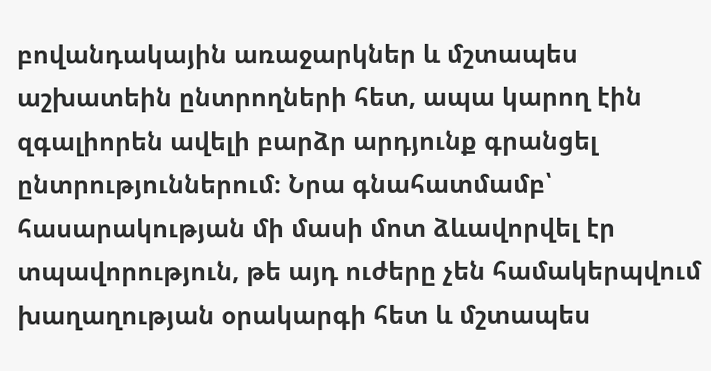բովանդակային առաջարկներ և մշտապես աշխատեին ընտրողների հետ, ապա կարող էին զգալիորեն ավելի բարձր արդյունք գրանցել ընտրություններում։ Նրա գնահատմամբ՝ հասարակության մի մասի մոտ ձևավորվել էր տպավորություն, թե այդ ուժերը չեն համակերպվում խաղաղության օրակարգի հետ և մշտապես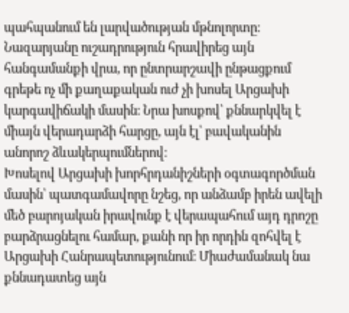պահպանում են լարվածության մթնոլորտը։
Նազարյանը ուշադրություն հրավիրեց այն հանգամանքի վրա, որ ընտրարշավի ընթացքում գրեթե ոչ մի քաղաքական ուժ չի խոսել Արցախի կարգավիճակի մասին։ Նրա խոսքով՝ քննարկվել է միայն վերադարձի հարցը, այն էլ՝ բավականին անորոշ ձևակերպումներով։
Խոսելով Արցախի խորհրդանիշների օգտագործման մասին՝ պատգամավորը նշեց, որ անձամբ իրեն ավելի մեծ բարոյական իրավունք է վերապահում այդ դրոշը բարձրացնելու համար, քանի որ իր որդին զոհվել է Արցախի Հանրապետությունում։ Միաժամանակ նա քննադատեց այն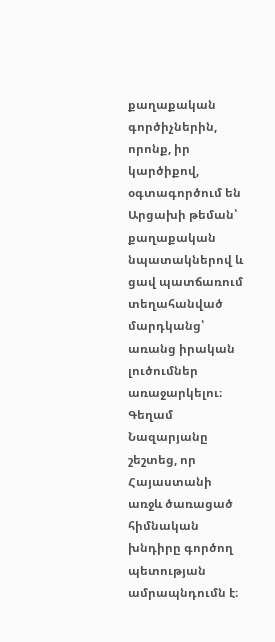քաղաքական գործիչներին, որոնք, իր կարծիքով, օգտագործում են Արցախի թեման՝ քաղաքական նպատակներով և ցավ պատճառում տեղահանված մարդկանց՝ առանց իրական լուծումներ առաջարկելու։
Գեղամ Նազարյանը շեշտեց, որ Հայաստանի առջև ծառացած հիմնական խնդիրը գործող պետության ամրապնդումն է։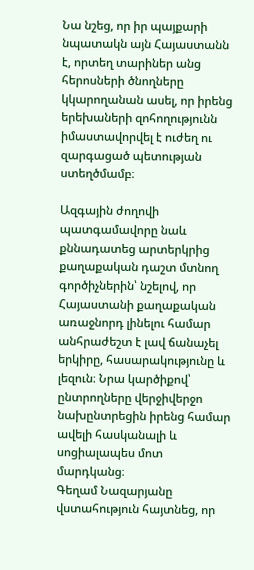Նա նշեց, որ իր պայքարի նպատակն այն Հայաստանն է, որտեղ տարիներ անց հերոսների ծնողները կկարողանան ասել, որ իրենց երեխաների զոհողությունն իմաստավորվել է ուժեղ ու զարգացած պետության ստեղծմամբ։

Ազգային ժողովի պատգամավորը նաև քննադատեց արտերկրից քաղաքական դաշտ մտնող գործիչներին՝ նշելով, որ Հայաստանի քաղաքական առաջնորդ լինելու համար անհրաժեշտ է լավ ճանաչել երկիրը, հասարակությունը և լեզուն։ Նրա կարծիքով՝ ընտրողները վերջիվերջո նախընտրեցին իրենց համար ավելի հասկանալի և սոցիալապես մոտ մարդկանց։
Գեղամ Նազարյանը վստահություն հայտնեց, որ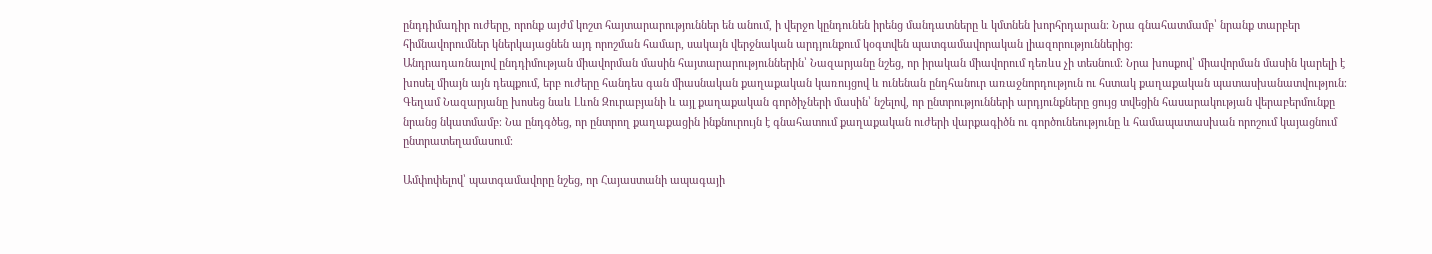ընդդիմադիր ուժերը, որոնք այժմ կոշտ հայտարարություններ են անում, ի վերջո կընդունեն իրենց մանդատները և կմտնեն խորհրդարան։ Նրա գնահատմամբ՝ նրանք տարբեր հիմնավորումներ կներկայացնեն այդ որոշման համար, սակայն վերջնական արդյունքում կօգտվեն պատգամավորական լիազորություններից։
Անդրադառնալով ընդդիմության միավորման մասին հայտարարություններին՝ Նազարյանը նշեց, որ իրական միավորում դեռևս չի տեսնում։ Նրա խոսքով՝ միավորման մասին կարելի է խոսել միայն այն դեպքում, երբ ուժերը հանդես գան միասնական քաղաքական կառույցով և ունենան ընդհանուր առաջնորդություն ու հստակ քաղաքական պատասխանատվություն։
Գեղամ Նազարյանը խոսեց նաև Լևոն Զուրաբյանի և այլ քաղաքական գործիչների մասին՝ նշելով, որ ընտրությունների արդյունքները ցույց տվեցին հասարակության վերաբերմունքը նրանց նկատմամբ։ Նա ընդգծեց, որ ընտրող քաղաքացին ինքնուրույն է գնահատում քաղաքական ուժերի վարքագիծն ու գործունեությունը և համապատասխան որոշում կայացնում ընտրատեղամասում։

Ամփոփելով՝ պատգամավորը նշեց, որ Հայաստանի ապագայի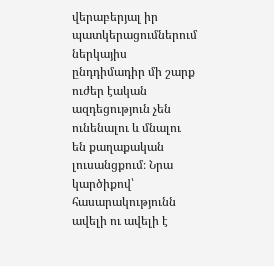վերաբերյալ իր պատկերացումներում ներկայիս ընդդիմադիր մի շարք ուժեր էական ազդեցություն չեն ունենալու և մնալու են քաղաքական լուսանցքում։ Նրա կարծիքով՝ հասարակությունն ավելի ու ավելի է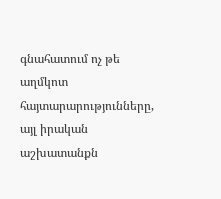գնահատում ոչ թե աղմկոտ հայտարարությունները, այլ իրական աշխատանքն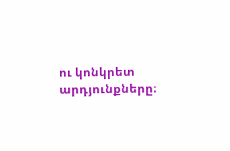ու կոնկրետ արդյունքները։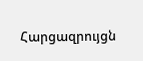Հարցազրույցն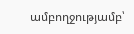ամբողջությամբ՝